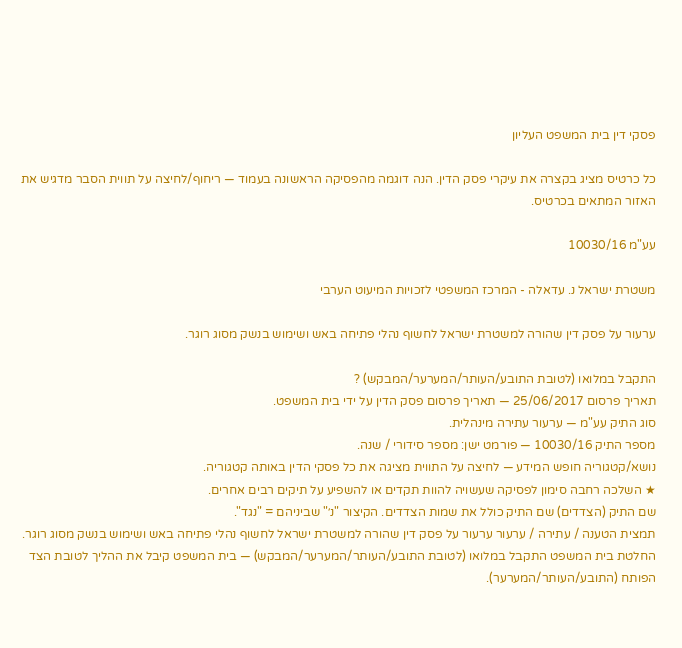פסקי דין בית המשפט העליון

כל כרטיס מציג בקצרה את עיקרי פסק הדין. הנה דוגמה מהפסיקה הראשונה בעמוד — ריחוף/לחיצה על תווית הסבר מדגיש את האזור המתאים בכרטיס.

עע"מ 10030/16

משטרת ישראל נ. עדאלה - המרכז המשפטי לזכויות המיעוט הערבי

ערעור על פסק דין שהורה למשטרת ישראל לחשוף נהלי פתיחה באש ושימוש בנשק מסוג רוגר.

התקבל במלואו (לטובת התובע/העותר/המערער/המבקש) ?
תאריך פרסום 25/06/2017 — תאריך פרסום פסק הדין על ידי בית המשפט.
סוג התיק עע"מ — ערעור עתירה מינהלית.
מספר התיק 10030/16 — פורמט ישן: מספר סידורי / שנה.
נושא/קטגוריה חופש המידע — לחיצה על התווית מציגה את כל פסקי הדין באותה קטגוריה.
★ השלכה רחבה סימון לפסיקה שעשויה להוות תקדים או להשפיע על תיקים רבים אחרים.
שם התיק (הצדדים) שם התיק כולל את שמות הצדדים. הקיצור "נ׳" שביניהם = "נגד".
תמצית הטענה / עתירה / ערעור ערעור על פסק דין שהורה למשטרת ישראל לחשוף נהלי פתיחה באש ושימוש בנשק מסוג רוגר.
החלטת בית המשפט התקבל במלואו (לטובת התובע/העותר/המערער/המבקש) — בית המשפט קיבל את ההליך לטובת הצד הפותח (התובע/העותר/המערער).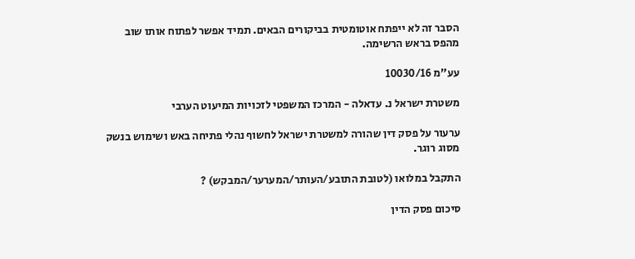הסבר זה לא ייפתח אוטומטית בביקורים הבאים. תמיד אפשר לפתוח אותו שוב מהפס בראש הרשימה.

עע"מ 10030/16

משטרת ישראל נ. עדאלה - המרכז המשפטי לזכויות המיעוט הערבי

ערעור על פסק דין שהורה למשטרת ישראל לחשוף נהלי פתיחה באש ושימוש בנשק מסוג רוגר.

התקבל במלואו (לטובת התובע/העותר/המערער/המבקש) ?

סיכום פסק הדין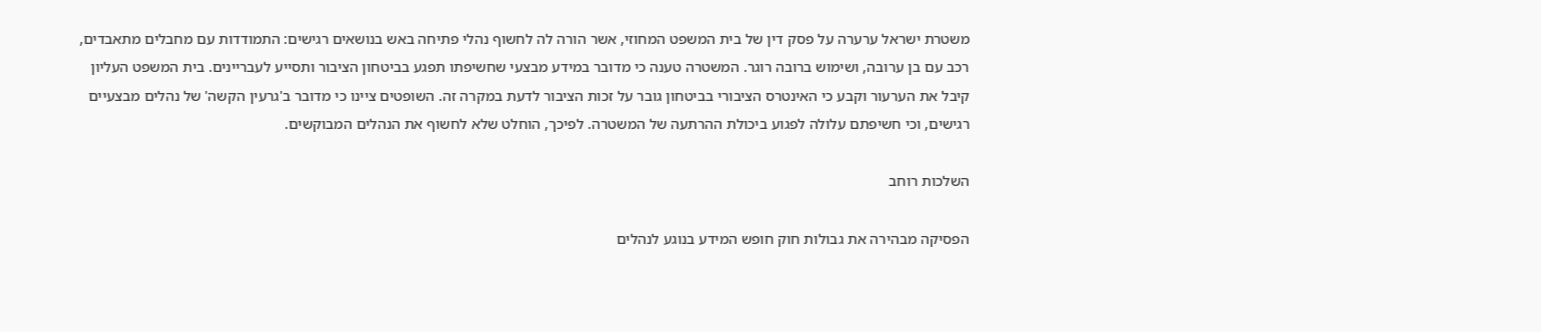משטרת ישראל ערערה על פסק דין של בית המשפט המחוזי, אשר הורה לה לחשוף נהלי פתיחה באש בנושאים רגישים: התמודדות עם מחבלים מתאבדים, רכב עם בן ערובה, ושימוש ברובה רוגר. המשטרה טענה כי מדובר במידע מבצעי שחשיפתו תפגע בביטחון הציבור ותסייע לעבריינים. בית המשפט העליון קיבל את הערעור וקבע כי האינטרס הציבורי בביטחון גובר על זכות הציבור לדעת במקרה זה. השופטים ציינו כי מדובר ב'גרעין הקשה' של נהלים מבצעיים רגישים, וכי חשיפתם עלולה לפגוע ביכולת ההרתעה של המשטרה. לפיכך, הוחלט שלא לחשוף את הנהלים המבוקשים.

השלכות רוחב

הפסיקה מבהירה את גבולות חוק חופש המידע בנוגע לנהלים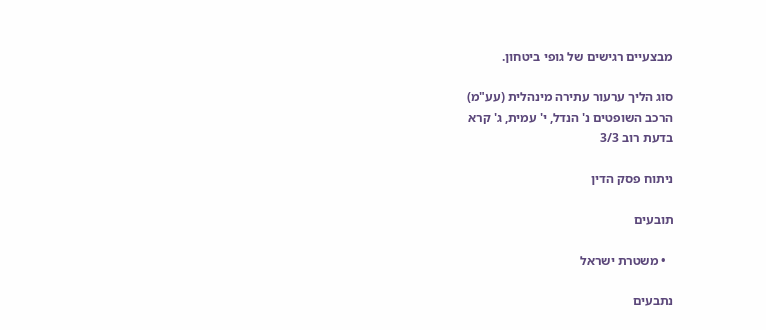מבצעיים רגישים של גופי ביטחון.

סוג הליך ערעור עתירה מינהלית (עע"מ)
הרכב השופטים נ' הנדל, י' עמית, ג' קרא
בדעת רוב 3/3

ניתוח פסק הדין

תובעים

  • משטרת ישראל

נתבעים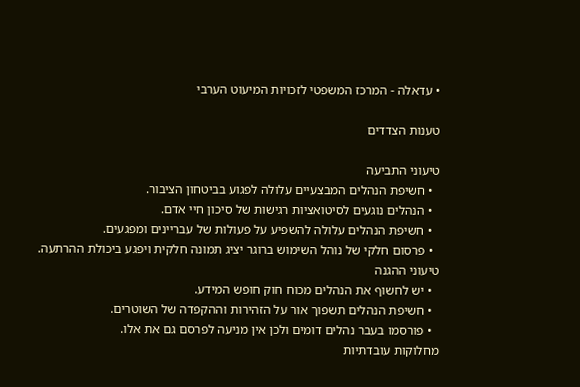• עדאלה - המרכז המשפטי לזכויות המיעוט הערבי

טענות הצדדים

טיעוני התביעה
  • חשיפת הנהלים המבצעיים עלולה לפגוע בביטחון הציבור.
  • הנהלים נוגעים לסיטואציות רגישות של סיכון חיי אדם.
  • חשיפת הנהלים עלולה להשפיע על פעולות של עבריינים ומפגעים.
  • פרסום חלקי של נוהל השימוש ברוגר יציג תמונה חלקית ויפגע ביכולת ההרתעה.
טיעוני ההגנה
  • יש לחשוף את הנהלים מכוח חוק חופש המידע.
  • חשיפת הנהלים תשפוך אור על הזהירות וההקפדה של השוטרים.
  • פורסמו בעבר נהלים דומים ולכן אין מניעה לפרסם גם את אלו.
מחלוקות עובדתיות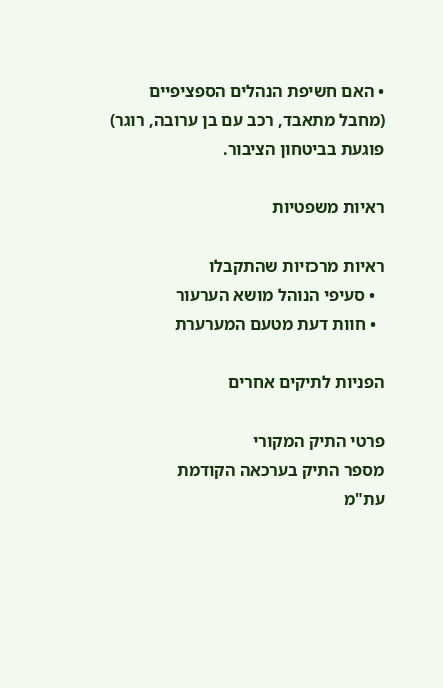• האם חשיפת הנהלים הספציפיים (מחבל מתאבד, רכב עם בן ערובה, רוגר) פוגעת בביטחון הציבור.

ראיות משפטיות

ראיות מרכזיות שהתקבלו
  • סעיפי הנוהל מושא הערעור
  • חוות דעת מטעם המערערת

הפניות לתיקים אחרים

פרטי התיק המקורי
מספר התיק בערכאה הקודמת
עת"מ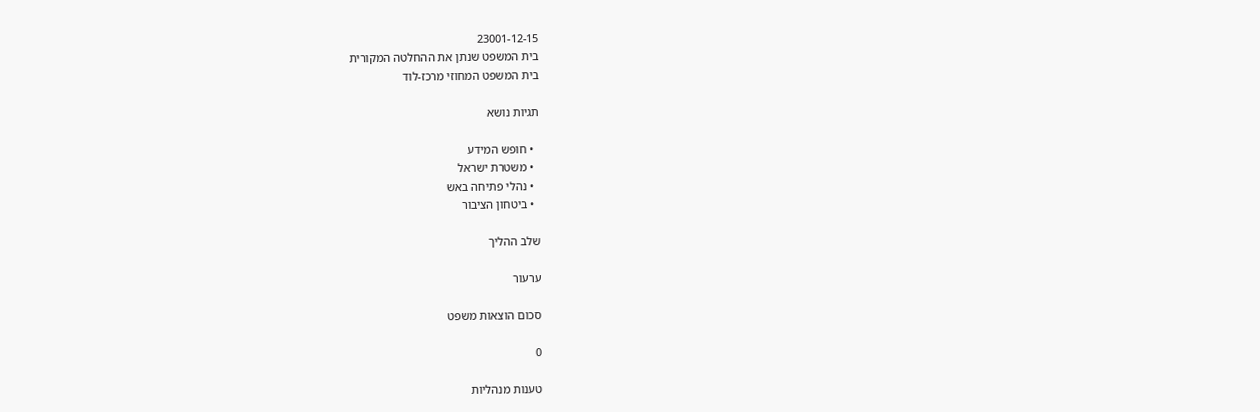23001-12-15
בית המשפט שנתן את ההחלטה המקורית
בית המשפט המחוזי מרכז-לוד

תגיות נושא

  • חופש המידע
  • משטרת ישראל
  • נהלי פתיחה באש
  • ביטחון הציבור

שלב ההליך

ערעור

סכום הוצאות משפט

0

טענות מנהליות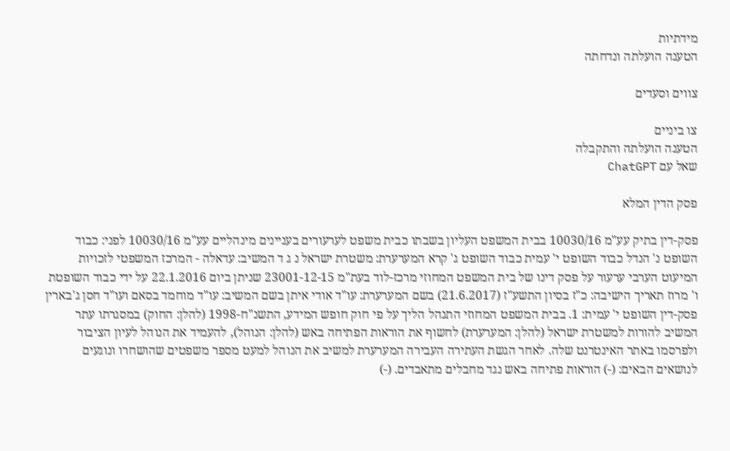מידתיות
הטענה הועלתה ונדחתה

צווים וסעדים

צו ביניים
הטענה הועלתה והתקבלה
שאל עם ChatGPT

פסק הדין המלא

פסק-דין בתיק עע"מ 10030/16 בבית המשפט העליון בשבתו כבית משפט לערעורים בעניינים מינהליים עע"מ 10030/16 לפני: כבוד השופט נ' הנדל כבוד השופט י' עמית כבוד השופט ג' קרא המערערת: משטרת ישראל נ ג ד המשיב: עדאלה - המרכז המשפטי לזכויות המיעוט הערבי ערעור על פסק דינו של בית המשפט המחוזי מרכז-לוד בעת"מ 23001-12-15 שניתן ביום 22.1.2016 על ידי כבוד השופטת ו' מרוז תאריך הישיבה: כ"ז בסיון התשע"ז (21.6.2017) בשם המערערת: עו"ד אודי איתן בשם המשיב: עו"ד מוחמד בסאם ועו"ד חסן ג'בארין פסק-דין השופט י' עמית: 1. בבית המשפט המחוזי התנהל הליך על פי חוק חופש המידע, התשנ"ח-1998 (להלן: החוק) במסגרתו עתר המשיב להורות למשטרת ישראל (להלן: המערערת) לחשוף את הוראות הפתיחה באש (להלן: הנוהל), להעמיד את הנוהל לעיון הציבור ולפרסמו באתר האינטרנט שלה. לאחר הגשת העתירה העבירה המערערת למשיב את הנוהל למעט מספר משפטים שהושחרו ונוגעים לנושאים הבאים: (-) הוראות פתיחה באש נגד מחבלים מתאבדים. (-)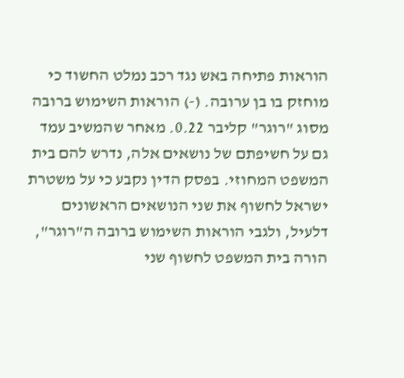הוראות פתיחה באש נגד רכב נמלט החשוד כי מוחזק בו בן ערובה. (-) הוראות השימוש ברובה מסוג "רוגר" קליבר 0.22. מאחר שהמשיב עמד גם על חשיפתם של נושאים אלה, נדרש להם בית המשפט המחוזי. בפסק הדין נקבע כי על משטרת ישראל לחשוף את שני הנושאים הראשונים דלעיל, ולגבי הוראות השימוש ברובה ה"רוגר", הורה בית המשפט לחשוף שני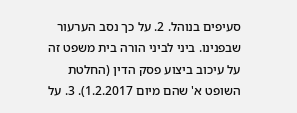סעיפים בנוהל. 2. על כך נסב הערעור שבפנינו. ביני לביני הורה בית משפט זה על עיכוב ביצוע פסק הדין (החלטת השופט א' שהם מיום 1.2.2017). 3. על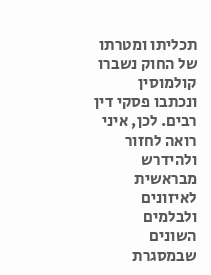תכליתו ומטרתו של החוק נשברו קולמוסין ונכתבו פסקי דין רבים. לכן, איני רואה לחזור ולהידרש מבראשית לאיזונים ולבלמים השונים שבמסגרת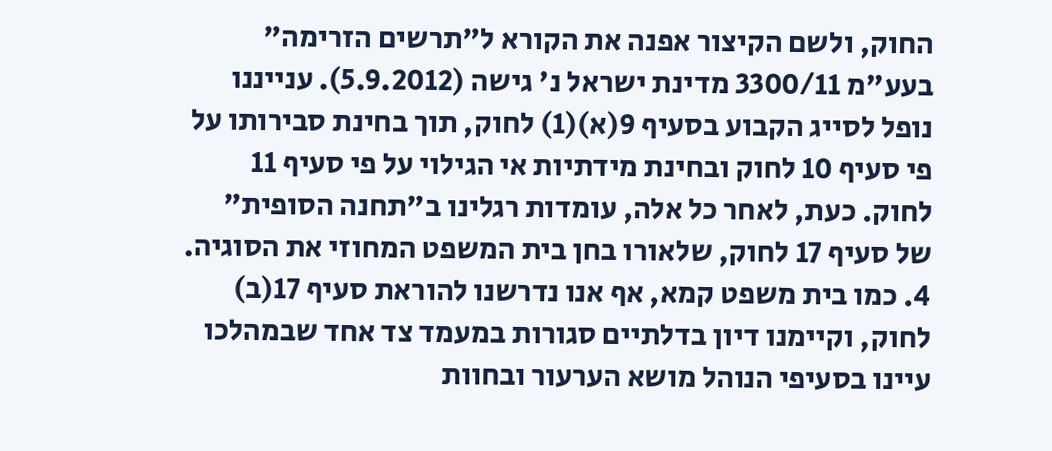החוק, ולשם הקיצור אפנה את הקורא ל"תרשים הזרימה" בעע"מ 3300/11 מדינת ישראל נ' גישה (5.9.2012). ענייננו נופל לסייג הקבוע בסעיף 9(א)(1) לחוק, תוך בחינת סבירותו על פי סעיף 10 לחוק ובחינת מידתיות אי הגילוי על פי סעיף 11 לחוק. כעת, לאחר כל אלה, עומדות רגלינו ב"תחנה הסופית" של סעיף 17 לחוק, שלאורו בחן בית המשפט המחוזי את הסוגיה. 4. כמו בית משפט קמא, אף אנו נדרשנו להוראת סעיף 17(ב) לחוק, וקיימנו דיון בדלתיים סגורות במעמד צד אחד שבמהלכו עיינו בסעיפי הנוהל מושא הערעור ובחוות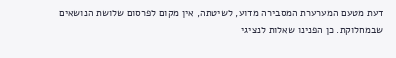דעת מטעם המערערת המסבירה מדוע, לשיטתה, אין מקום לפרסום שלושת הנושאים שבמחלוקת. כן הפנינו שאלות לנציגי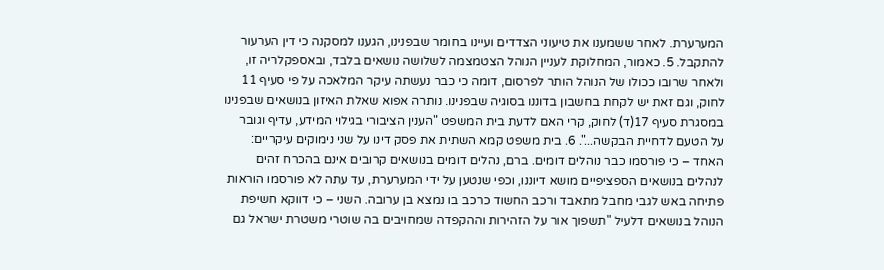המערערת. לאחר ששמענו את טיעוני הצדדים ועיינו בחומר שבפנינו, הגענו למסקנה כי דין הערעור להתקבל. 5. כאמור, המחלוקת לעניין הנוהל הצטמצמה לשלושה נושאים בלבד, ובאספקלריה זו, ולאחר שרובו ככולו של הנוהל הותר לפרסום, דומה כי כבר נעשתה עיקר המלאכה על פי סעיף 11 לחוק, וגם זאת יש לקחת בחשבון בדוננו בסוגיה שבפנינו. נותרה אפוא שאלת האיזון בנושאים שבפנינו במסגרת סעיף 17(ד) לחוק, קרי האם לדעת בית המשפט "הענין הציבורי בגילוי המידע, עדיף וגובר על הטעם לדחיית הבקשה...". 6. בית משפט קמא השתית את פסק דינו על שני נימוקים עיקריים: האחד – כי פורסמו כבר נוהלים דומים. ברם, נהלים דומים בנושאים קרובים אינם בהכרח זהים לנהלים בנושאים הספציפיים מושא דיוננו, וכפי שנטען על ידי המערערת, עד עתה לא פורסמו הוראות פתיחה באש לגבי מחבל מתאבד ורכב החשוד כרכב בו נמצא בן ערובה. השני – כי דווקא חשיפת הנוהל בנושאים דלעיל "תשפוך אור על הזהירות וההקפדה שמחויבים בה שוטרי משטרת ישראל גם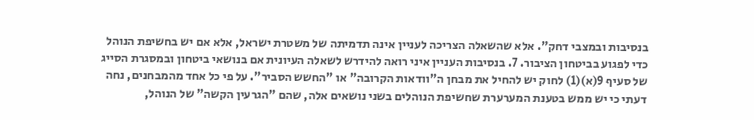בנסיבות ובמצבי דחק". אלא שהשאלה הצריכה לעניין אינה תדמיתה של משטרת ישראל, אלא אם יש בחשיפת הנוהל כדי לפגוע בביטחון הציבור. 7. בנסיבות העניין איני רואה להידרש לשאלה העיונית אם בנושאי ביטחון ובמסגרת הסייג של סעיף 9(א)(1) לחוק יש להחיל את מבחן ה"וודאות הקרובה" או "החשש הסביר". על פי כל אחד מהמבחנים, נחה דעתי כי יש ממש בטענת המערערת שחשיפת הנוהלים בשני נושאים אלה, שהם "הגרעין הקשה" של הנוהל,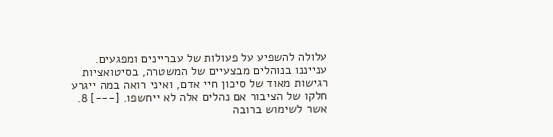עלולה להשפיע על פעולות של עבריינים ומפגעים. ענייננו בנוהלים מבצעיים של המשטרה, בסיטואציות רגישות מאוד של סיכון חיי אדם, ואיני רואה במה ייגרע חלקו של הציבור אם נהלים אלה לא ייחשפו. [---] 8. אשר לשימוש ברובה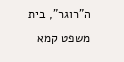ה"רוגר", בית משפט קמא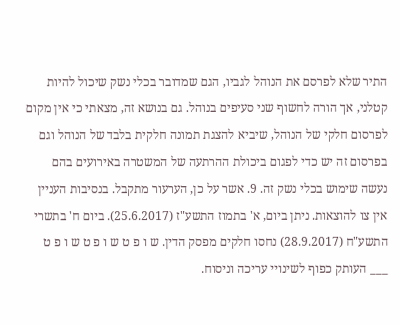התיר שלא לפרסם את הנוהל לגביו, הגם שמדובר בכלי נשק שיכול להיות קטלני, אך הורה לחשוף שני סעיפים בנוהל. גם בנושא זה, מצאתי כי אין מקום לפרסום חלקי של הנוהל, שיביא להצגת תמונה חלקית בלבד של הנוהל וגם בפרסום זה יש כדי לפגום ביכולת ההרתעה של המשטרה באירועים בהם נעשה שימוש בכלי נשק זה. 9. אשר על כן, הערעור מתקבל. בנסיבות העניין אין צו להוצאות. ניתן ביום, א' בתמוז התשע"ז (25.6.2017). ביום ח' בתשרי התשע"ח (28.9.2017) נחסו חלקים מפסק הדין. ש ו פ ט ש ו פ ט ש ו פ ט ___ העותק כפוף לשינויי עריכה וניסוח.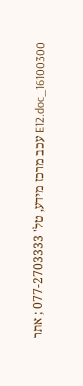16100300_E12.doc עכב מרכז מידע, טל' 077-2703333 ; אתר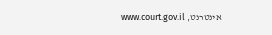אינטרנט, www.court.gov.il